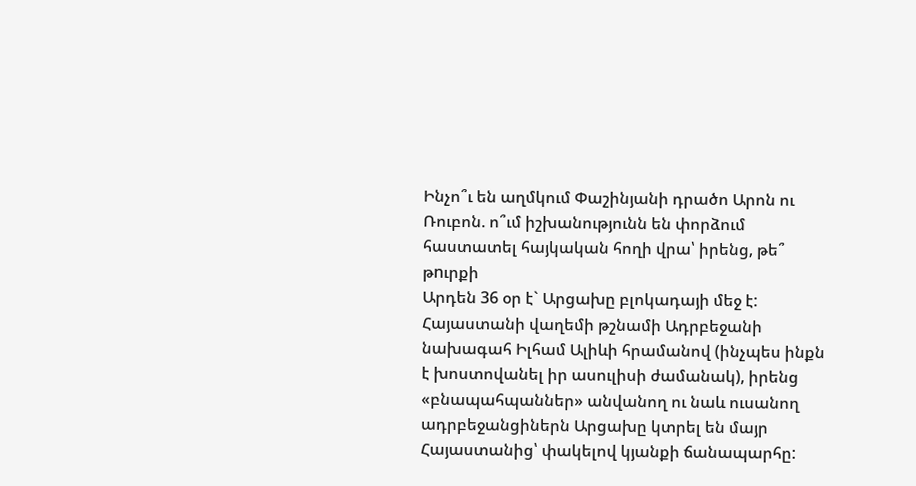Ինչո՞ւ են աղմկում Փաշինյանի դրածո Արոն ու Ռուբոն. ո՞ւմ իշխանությունն են փորձում հաստատել հայկական հողի վրա՝ իրենց, թե՞ թnւրքի
Արդեն 36 օր է` Արցախը բլոկադայի մեջ է: Հայաստանի վաղեմի թշնամի Ադրբեջանի նախագահ Իլհամ Ալիևի հրամանով (ինչպես ինքն է խոստովանել իր ասուլիսի ժամանակ), իրենց «բնապահպաններ» անվանող ու նաև ուսանող ադրբեջանցիներն Արցախը կտրել են մայր Հայաստանից՝ փակելով կյանքի ճանապարհը: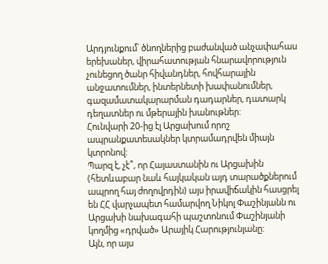Արդյունքում՝ ծնողներից բաժանված անչափահաս երեխաներ, վիրահատության հնարավորություն չունեցող ծանր հիվանդներ, հովհարային անջատումներ, ինտերնետի խափանումներ, գազամատակարարման դադարներ, դատարկ դեղատներ ու մթերային խանութներ:
Հունվարի 20-ից էլ Արցախում որոշ ապրանքատեսակներ կտրամադրվեն միայն կտրոնով:
Պարզ է, չէ՞, որ Հայաստանին ու Արցախին (հետևաբար նաև հայկական այդ տարածքներում ապրող հայ ժողովրդին) այս իրավիճակին հասցրել են ՀՀ վարչապետ համարվող Նիկոլ Փաշինյանն ու Արցախի նախագահի պաշտոնում Փաշինյանի կողմից «դրված» Արայիկ Հարությունյանը:
Այն, որ այս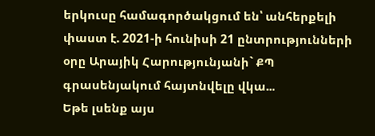երկուսը համագործակցում են՝ անհերքելի փաստ է. 2021-ի հունիսի 21 ընտրությունների օրը Արայիկ Հարությունյանի` ՔՊ գրասենյակում հայտնվելը վկա...
Եթե լսենք այս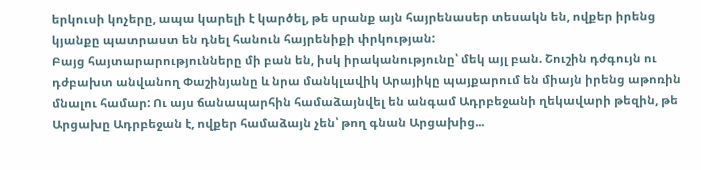երկուսի կոչերը, ապա կարելի է կարծել, թե սրանք այն հայրենասեր տեսակն են, ովքեր իրենց կյանքը պատրաստ են դնել հանուն հայրենիքի փրկության:
Բայց հայտարարությունները մի բան են, իսկ իրականությունը՝ մեկ այլ բան. Շուշին դժգույն ու դժբախտ անվանող Փաշինյանը և նրա մանկլավիկ Արայիկը պայքարում են միայն իրենց աթոռին մնալու համար: Ու այս ճանապարհին համաձայնվել են անգամ Ադրբեջանի ղեկավարի թեզին, թե Արցախը Ադրբեջան է, ովքեր համաձայն չեն՝ թող գնան Արցախից...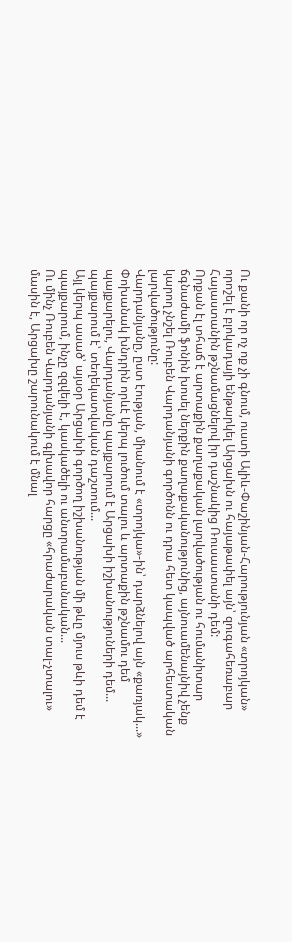Ու քանի որ ոչ ոք չի գնում, ուստի Ալիև-Փաշինյան-Հարությունյան «տրոյկան» որոշել է բլոկադայի ենթարկել Արցախն ու հայաթափել այն՝ զուգահեռաբար Հայաստանին թշնամացնելով իր դաշնակից Ռուսաստանի դեմ:
Որքան էլ տհաճ է արտաքին քաղաքական լարվածության ու հումանիտար ճգնաժամի ֆոնին խոսել ներքին քաղաքականությունից, այնուամենայնիվ չենք կարող չնշել Ռուբեն Վարդանյանի գործոնն ու դրա հետ կապված արհեստական լարվածությունը:
Վարդանյանը, ըստ էության, միանում է «տրոյկա»-ին՝ դարձնելով այն «քառյակ...»
Փոխանակ խնդրին որևէ կերպ լուծում տալու և արտաքին թշնամու դեմ պայքարելու, Վարդանյանը պայքարում է Արցախի իշխանություների դեմ... պայքարում է՝ տեղեկատվական դաշտում...
Այլ կերպ ասած՝ այսօր Արցախի գործող իշխանության մի թևը մյուս թևի դեմ է պայքարում, ինչը զզվելի է, կասկածելի ու անտրամաբանական...
Ու մինչ Ռուբեն Վարդանյանի գլխավոր հարցը «հրաժարական տալ-չտալու» մասին է, Արցախը շարունակում է մնալ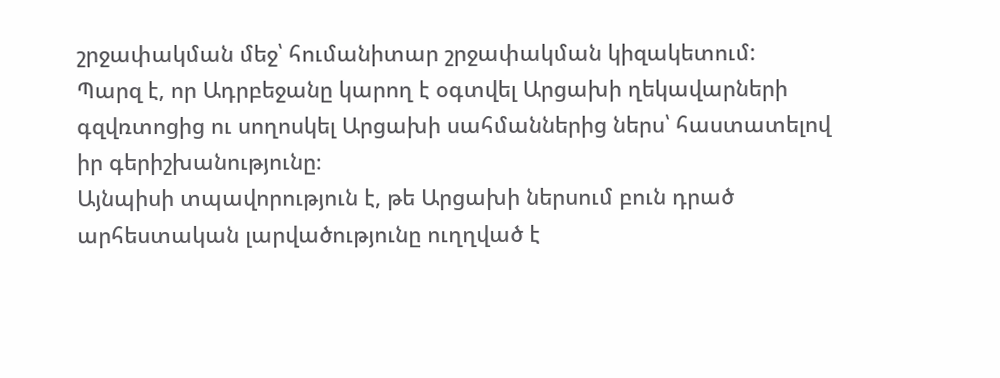շրջափակման մեջ՝ հումանիտար շրջափակման կիզակետում:
Պարզ է, որ Ադրբեջանը կարող է օգտվել Արցախի ղեկավարների գզվռտոցից ու սողոսկել Արցախի սահմաններից ներս՝ հաստատելով իր գերիշխանությունը։
Այնպիսի տպավորություն է, թե Արցախի ներսում բուն դրած արհեստական լարվածությունը ուղղված է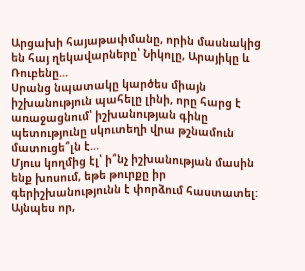Արցախի հայաթափմանը, որին մասնակից են հայ ղեկավարները՝ Նիկոլը, Արայիկը և Ռուբենը...
Սրանց նպատակը կարծես միայն իշխանություն պահելը լինի, որը հարց է առաջացնում՝ իշխանության գինը պետությունը սկուտեղի վրա թշնամուն մատուցե՞լն է...
Մյուս կողմից էլ՝ ի՞նչ իշխանության մասին ենք խոսում, եթե թուրքը իր գերիշխանությունն է փորձում հաստատել:
Այնպես որ,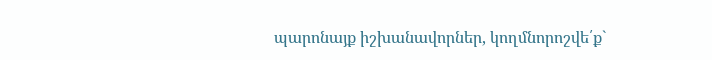պարոնայք իշխանավորներ, կողմնորոշվե՛ք`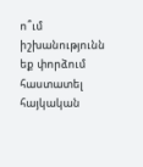ո՞ւմ իշխանությունն եք փորձում հաստատել հայկական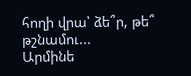հողի վրա՝ ձե՞ր, թե՞ թշնամու...
Արմինե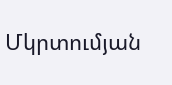Մկրտումյան